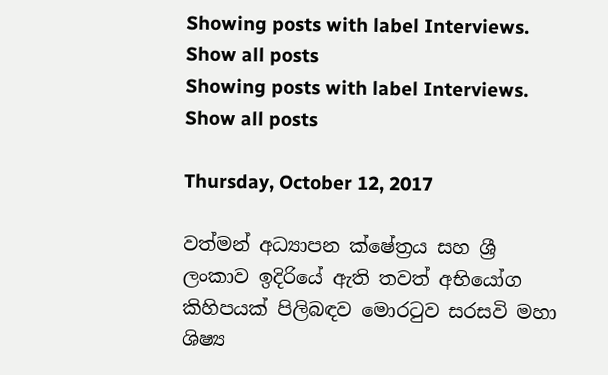Showing posts with label Interviews. Show all posts
Showing posts with label Interviews. Show all posts

Thursday, October 12, 2017

වත්මන් අධ්‍යාපන ක්ෂේත්‍රය සහ ශ්‍රී ලංකාව ඉදිරියේ ඇති තවත් අභියෝග කිහිපයක් පිලිබඳව මොරටුව සරසවි මහා ශිෂ්‍ය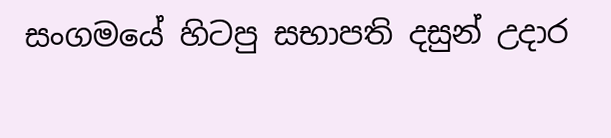සංගමයේ හිටපු සභාපති දසුන් උදාර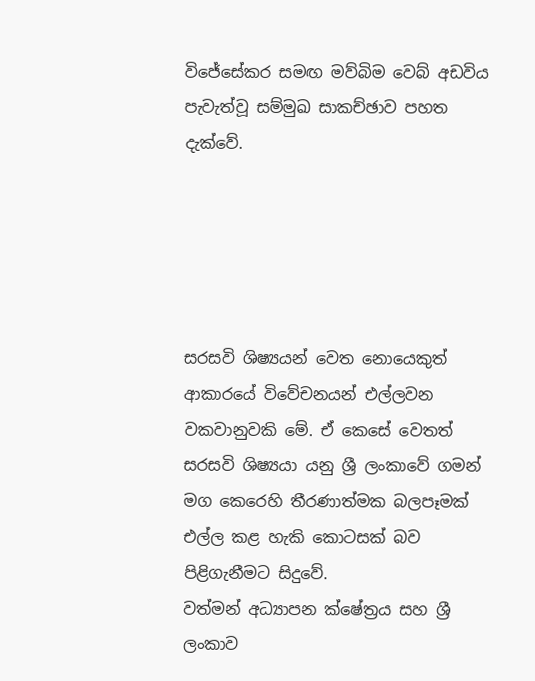විජේසේකර සමඟ මව්බිම වෙබ් අඩවිය පැවැත්වූ සම්මුඛ සාකච්ඡාව පහත දැක්වේ.





සරසවි ශිෂ්‍යයන් වෙත නොයෙකුත් ආකාරයේ විවේචනයන් එල්ලවන වකවානුවකි මේ. ඒ කෙසේ වෙතත් සරසවි ශිෂ්‍යයා යනු ශ්‍රී ලංකාවේ ගමන් මග කෙරෙහි තීරණාත්මක බලපෑමක් එල්ල කළ හැකි කොටසක් බව පිළිගැනීමට සිදුවේ.
වත්මන් අධ්‍යාපන ක්ෂේත්‍රය සහ ශ්‍රී ලංකාව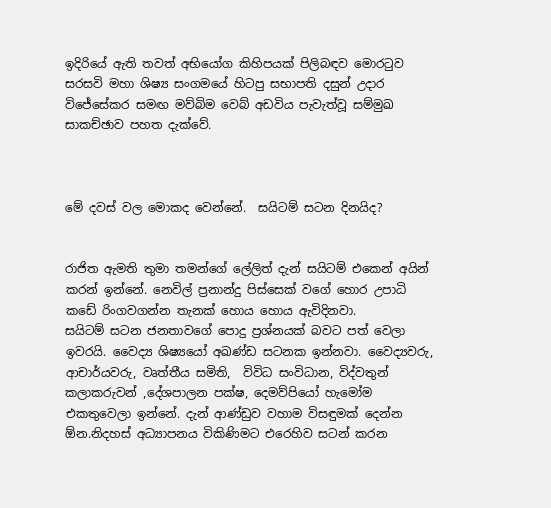ඉදිරියේ ඇති තවත් අභියෝග කිහිපයක් පිලිබඳව මොරටුව සරසවි මහා ශිෂ්‍ය සංගමයේ හිටපු සභාපති දසුන් උදාර විජේසේකර සමඟ මව්බිම වෙබ් අඩවිය පැවැත්වූ සම්මුඛ සාකච්ඡාව පහත දැක්වේ.



මේ දවස් වල මොකද වෙන්නේ.  සයිටම් සටන දිනයිද?


රාජිත ඇමති තුමා තමන්ගේ ලේලිත් දැන් සයිටම් එකෙන් අයින් කරන් ඉන්නේ. නෙවිල් ප්‍රනාන්දු පිස්සෙක් වගේ හොර උපාධි කඩේ රිංගවගන්න තැනක් හොය හොය ඇවිදිනවා.
සයිටම් සටන ජනතාවගේ පොදු ප්‍රශ්නයක් බවට පත් වෙලා ඉවරයි. වෛද්‍ය ශිෂ්‍යයෝ අඛණ්ඩ සටනක ඉන්නවා. වෛද්‍යවරු, ආචාර්යවරු, වෘත්තීය සමිති,  විවිධ සංවිධාන, විද්වතුන් කලාකරුවන් ,දේශපාලන පක්ෂ, දෙමව්පියෝ හැමෝම එකතුවෙලා ඉන්නේ. දැන් ආණ්ඩුව වහාම විසඳුමක් දෙන්න ඕන.නිදහස් අධ්‍යාපන‍ය විකිණිමට එරෙහිව සටන් කරන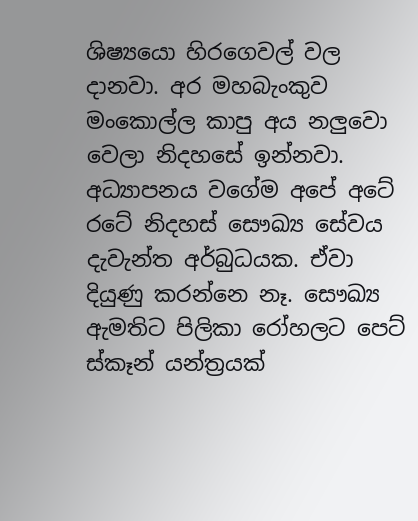ශිෂ්‍යයො හිරගෙවල් වල දානවා. අර මහබැංකුව මංකොල්ල කාපු අය නලුවො වෙලා නිදහසේ ඉන්නවා.
අධ්‍යාපනය වගේම අපේ අටේ රටේ නිදහස් සෞඛ්‍ය සේවය දැවැන්ත අර්බුධයක. ඒවා දියුණු කරන්නෙ නෑ. සෞඛ්‍ය ඇමතිට පිලිකා රෝහලට පෙට් ස්කෑන් යන්ත්‍රයක්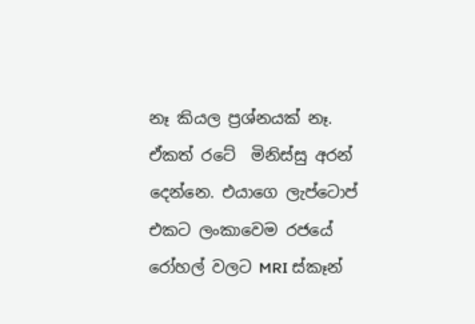නෑ කියල ප්‍රශ්නයක් නෑ. ඒකත් රටේ  මිනිස්සු අරන් දෙන්නෙ. එයාගෙ ලැප්ටොප් එකට ලංකාවෙම රජයේ රෝහල් වලට MRI ස්කෑන්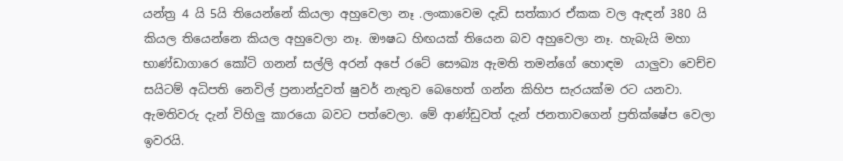යන්ත්‍ර 4 යි 5යි තියෙන්නේ කියලා අහුවෙලා නෑ .ලංකාවෙම දැඩි සත්කාර ඒකක වල ඇඳන් 380 යි කියල තියෙන්නෙ කියල අහුවෙලා නෑ. ඖෂධ හිඟයක් තියෙන බව අහුවෙලා නෑ. හැබැයි මහා භාණ්ඩාගාරෙ කෝටි ගනන් සල්ලි අරන් අපේ රටේ සෞඛ්‍ය ඇමති තමන්ගේ හොඳම  යාලුවා වෙච්ච සයිටම් අධිපති නෙවිල් ප්‍රනාන්දුවත් ෂුවර් නැතුව බෙහෙත් ගන්න කිහිප සැරයක්ම රට යනවා. ඇමතිවරු දැන් විහිලු කාරයො බවට පත්වෙලා. මේ ආණ්ඩුවත් දැන් ජනතාවගෙන් ප්‍රතික්ෂේප වෙලා ඉවරයි.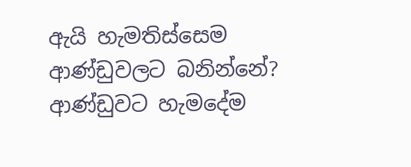ඇයි හැමතිස්සෙම ආණ්ඩුවලට බනින්නේ? ආණ්ඩුවට හැමදේම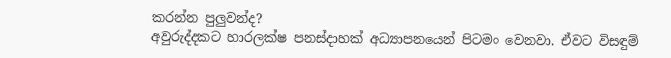කරන්න පුලුවන්ද?
අවුරුද්දකට හාරලක්ෂ පනස්දාහක් අධ්‍යාපනයෙන් පිටමං වෙනවා. ඒවට විසඳුම්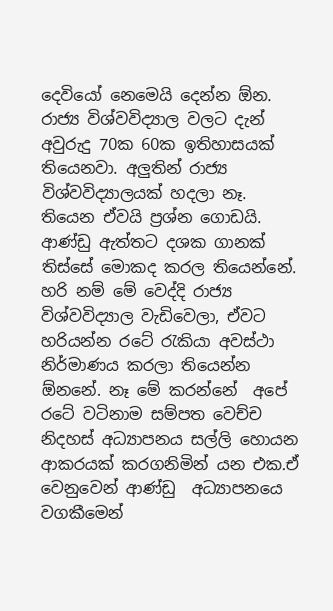දෙවියෝ නෙමෙයි දෙන්න ඕන. රාජ්‍ය විශ්වවිද්‍යාල වලට දැන් අවුරුදු 70ක 60ක ඉතිහාසයක් තියෙනවා. අලුතින් රාජ්‍ය විශ්වවිද්‍යාලයක් හදලා නෑ. තියෙන ඒවයි ප්‍රශ්න ගොඩයි. ආණ්ඩු ඇත්තට දශක ගානක් තිස්සේ මොකද කරල තියෙන්නේ. හරි නම් මේ වෙද්දි රාජ්‍ය විශ්වවිද්‍යාල වැඩිවෙලා, ඒවට හරියන්න රටේ රැකියා අවස්ථා නිර්මාණය කරලා තියෙන්න ඕනනේ. නෑ මේ කරන්නේ  අපේ රටේ වටිනාම සම්පත වෙච්ච නිදහස් අධ්‍යාපනය සල්ලි හොයන ආකරයක් කරගනිමින් යන එක.ඒ වෙනුවෙන් ආණ්ඩු  අධ්‍යාපනයෙ වගකීමෙන්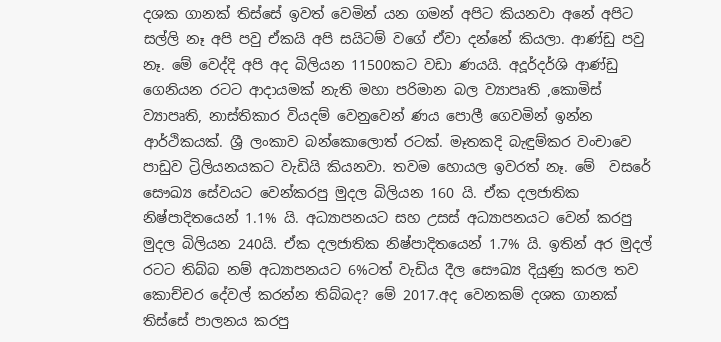දශක ගානක් තිස්සේ ඉවත් වෙමින් යන ගමන් අපිට කියනවා අනේ අපිට සල්ලි නෑ අපි පවු ඒකයි අපි සයිටම් වගේ ඒවා දන්නේ කියලා. ආණ්ඩු පවු නෑ. මේ වෙද්දි අපි අද බිලියන 11500කට වඩා ණයයි. අදූර්දර්ශි ආණ්ඩු ගෙනියන රටට ආදායමක් නැති මහා පරිමාන බල ව්‍යාපෘති ,කොමිස් ව්‍යාපෘති, නාස්තිකාර වියදම් වෙනුවෙන් ණය පොලී ගෙවමින් ඉන්න ආර්ථිකයක්. ශ්‍රී ලංකාව බන්කොලොත් රටක්. මෑතකදි බැඳුම්කර වංචාවෙ පාඩුව ට්‍රිලියනයකට වැඩියි කියනවා. තවම හොයල ඉවරත් නෑ. මේ  වසරේ සෞඛ්‍ය සේවයට වෙන්කරපු මුදල බිලියන 160 යි. ඒක දලජාතික නිෂ්පාදිතයෙන් 1.1% යි. අධ්‍යාපනයට සහ උසස් අධ්‍යාපනයට වෙන් කරපු මුදල බිලියන 240යි. ඒක දලජාතික නිෂ්පාදිතයෙන් 1.7% යි. ඉතින් අර මුදල් රටට තිබ්බ නම් අධ්‍යාපනයට 6%ටත් වැඩිය දීල සෞඛ්‍ය දියුණු කරල තව කොච්චර දේවල් කරන්න තිබ්බද? මේ 2017.අද වෙනකම් දශක ගානක් තිස්සේ පාලනය කරපු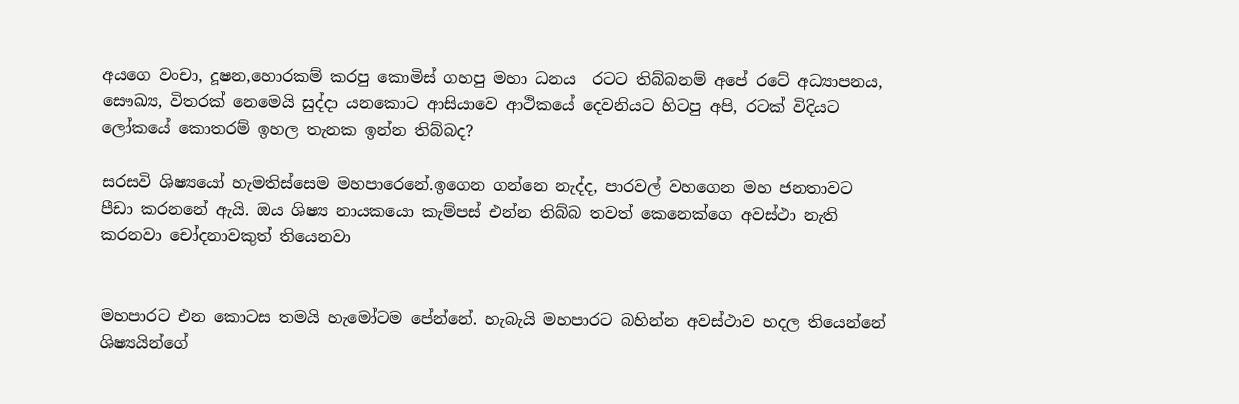අයගෙ වංචා, දූෂන,හොරකම් කරපු කොමිස් ගහපු මහා ධනය  රටට තිබ්බනම් අපේ රටේ අධ්‍යාපනය, සෞඛ්‍ය, විතරක් නෙමෙයි සුද්දා යනකොට ආසියාවෙ ආථිකයේ දෙවනියට හිටපු අපි, රටක් විදියට ලෝකයේ කොතරම් ඉහල තැනක ඉන්න තිබ්බද?

සරසවි ශිෂ්‍යයෝ හැමතිස්සෙම මහපාරෙනේ.ඉගෙන ගන්නෙ නැද්ද, පාරවල් වහගෙන මහ ජනතාවට පීඩා කරනනේ ඇයි. ඔය ශිෂ්‍ය නායකයො කැම්පස් එන්න තිබ්බ තවත් කෙනෙක්ගෙ අවස්ථා නැති කරනවා චෝදනාවකුත් තියෙනවා


මහපාරට එන කොටස තමයි හැමෝටම පේන්නේ. හැබැයි මහපාරට බහින්න අවස්ථාව හදල තියෙන්නේ ශිෂ්‍යයින්ගේ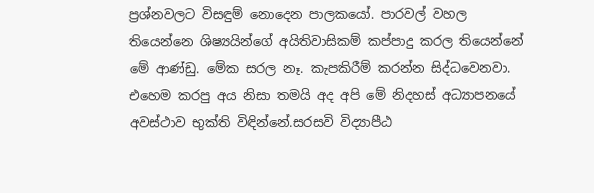ප්‍රශ්නවලට විසඳුම් නොදෙන පාලකයෝ. පාරවල් වහල තියෙන්නෙ ශිෂ්‍යයින්ගේ අයිතිවාසිකම් කප්පාදු කරල තියෙන්නේ මේ ආණ්ඩු. මේක සරල නෑ. කැපකිරීම් කරන්න සිද්ධවෙනවා. එහෙම කරපු අය නිසා තමයි අද අපි මේ නිදහස් අධ්‍යාපනයේ අවස්ථාව භුක්ති විඳින්නේ.සරසවි විද්‍යාපීඨ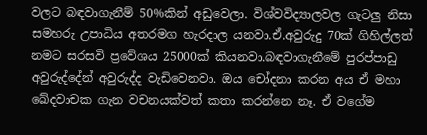වලට බඳවාගැනීම් 50%කින් අඩුවෙලා. විශ්වවිද්‍යාලවල ගැටලු නිසා සමහරු උපාධිය අතරමග හැරදාල යනවා.ඒ.අවුරුදු 70ක් ගිහිල්ලත් නමට සරසවි ප්‍රවේශය 25000ක් කියනවා.බඳවාගැනීමේ පුරප්පාඩු අවුරුද්දේන් අවුරුද්ද වැඩිවෙනවා. ඔය චෝදනා කරන අය ඒ මහා ඛේදවාචක ගැන වචනයක්වත් කතා කරන්නෙ නෑ. ඒ වගේම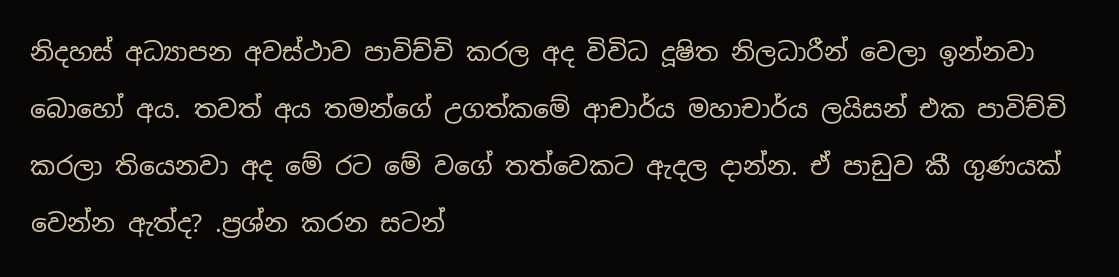නිදහස් අධ්‍යාපන අවස්ථාව පාවිච්චි කරල අද විවිධ දූෂිත නිලධාරීන් වෙලා ඉන්නවා බොහෝ අය. තවත් අය තමන්ගේ උගත්කමේ ආචාර්ය මහාචාර්ය ලයිසන් එක පාවිච්චි කරලා තියෙනවා අද මේ රට මේ වගේ තත්වෙකට ඇදල දාන්න. ඒ පාඩුව කී ගුණයක් වෙන්න ඇත්ද? .ප්‍රශ්න කරන සටන්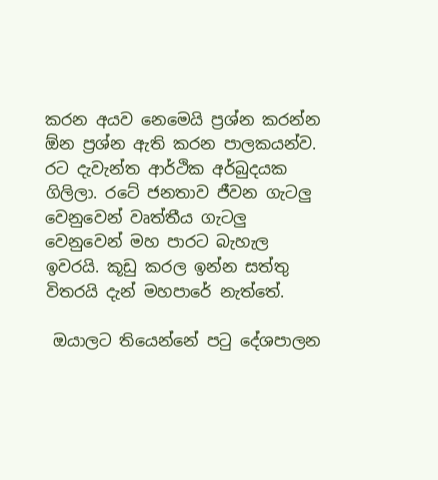කරන අයව නෙමෙයි ප්‍රශ්න කරන්න ඕන ප්‍රශ්න ඇති කරන පාලකයන්ව. රට දැවැන්ත ආර්ථික අර්බුදයක ගිලිලා. රටේ ජනතාව ජීවන ගැටලු වෙනුවෙන් වෘත්තීය ගැටලු වෙනුවෙන් මහ පාරට බැහැල ඉවරයි. කූඩු කරල ඉන්න සත්තු විතරයි දැන් මහපාරේ නැත්තේ.

 ඔයාලට තියෙන්නේ පටු දේශපාලන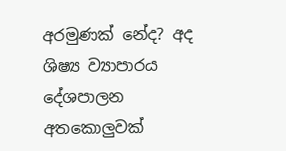අරමුණක් නේද? අද ශිෂ්‍ය ව්‍යාපාරය දේශපාලන අතකොලුවක්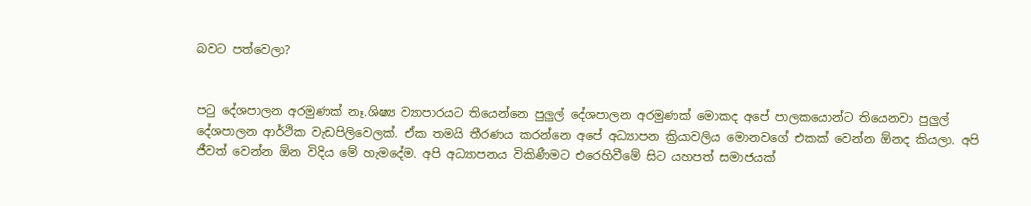බවට පත්වෙලා?


පටු දේශපාලන අරමුණක් නෑ.ශිෂ්‍ය ව්‍යාපාරයට තියෙන්නෙ පුලුල් දේශපාලන අරමුණක් මොකද අපේ පාලකයොන්ට තියෙනවා පුලුල් දේශපාලන ආර්ථික වැඩපිලිවෙලක්. ඒක තමයි තීරණය කරන්නෙ අපේ අධ්‍යාපන ක්‍රියාවලිය මොනවගේ එකක් වෙන්න ඕනද කියලා. අපි ජීවත් වෙන්න ඕන විදිය මේ හැමදේම. අපි අධ්‍යාපනය විකිණීමට එරෙහිවීමේ සිට යහපත් සමාජයක්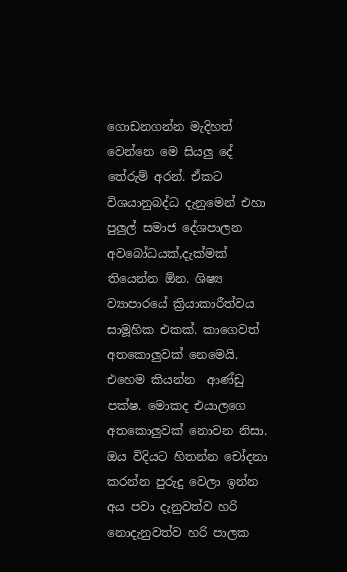ගොඩනගන්න මැදිහත් වෙන්නෙ මෙ සියලු දේ තේරුම් අරන්. ඒකට විශයානුබද්ධ දැනුමෙන් එහා පුලුල් සමාජ දේශපාලන අවබෝධයක්,දැක්මක් තියෙන්න ඕන. ශිෂ්‍ය ව්‍යාපාරයේ ක්‍රියාකාරීත්වය සාමූහික එකක්. කාගෙවත් අතකොලුවක් නෙමෙයි. එහෙම කියන්න  ආණ්ඩු පක්ෂ. මොකද එයාලගෙ අතකොලුවක් නොවන නිසා.
ඔය විදියට හිතන්න චෝදනා කරන්න පුරුදු වෙලා ඉන්න අය පවා දැනුවත්ව හරි නොදැනුවත්ව හරි පාලක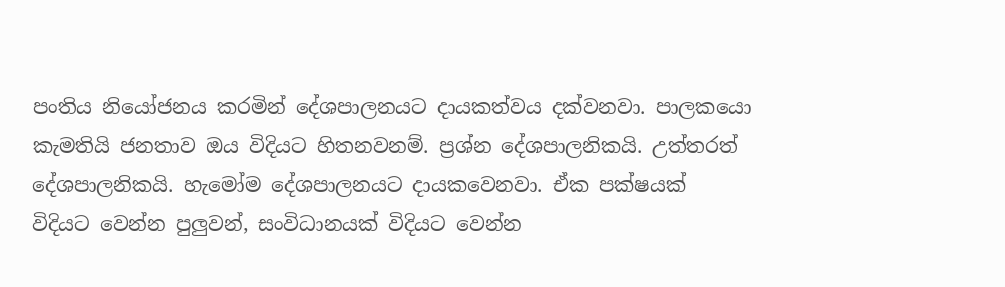පංතිය නියෝජනය කරමින් දේශපාලනයට දායකත්වය දක්වනවා. පාලකයො කැමතියි ජනතාව ඔය විදියට හිතනවනම්. ප්‍රශ්න දේශපාලනිකයි. උත්තරත් දේශපාලනිකයි. හැමෝම දේශපාලන‍යට දායකවෙනවා. ඒක පක්ෂයක් විදියට වෙන්න පුලුවන්, සංවිධානයක් විදියට වෙන්න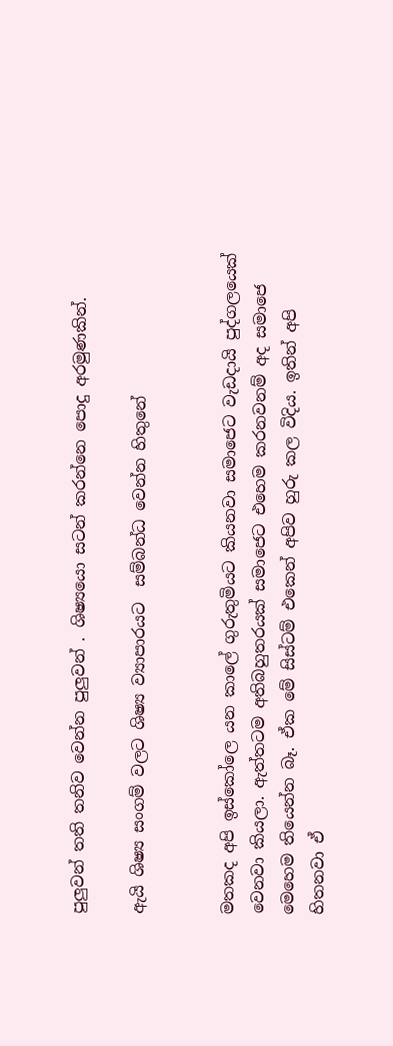පුලුවන් තති තනිව වෙන්න පුලුවන් . ශිෂ්‍යයො සටන් කරන්නෙ පොදු අරමුණකින්.

ඇයි ශිෂ්‍ය සංගම් වලට ශිෂ්‍ය ව්‍යාපාරයට  සම්බන්ධ වෙන්න හිතුනේ


මතකද අපි ඉස්කෝලෙ යන කාලේ ගුරුතුමියට කියනවා සමාජෙට වැඩදායි පුද්ගලයෙක් වෙනවා කියලා. ඇත්තටම අතිබහුතරයක් සමාජෙට එහෙම කරනවනම් අද සමාජෙ මෙහෙම තියෙන්න බෑ. ඒක මේ සිස්ටම් එකෙන් අපිව හුරු කල විදිය. ඉතින් අපි හිතනවා ඒ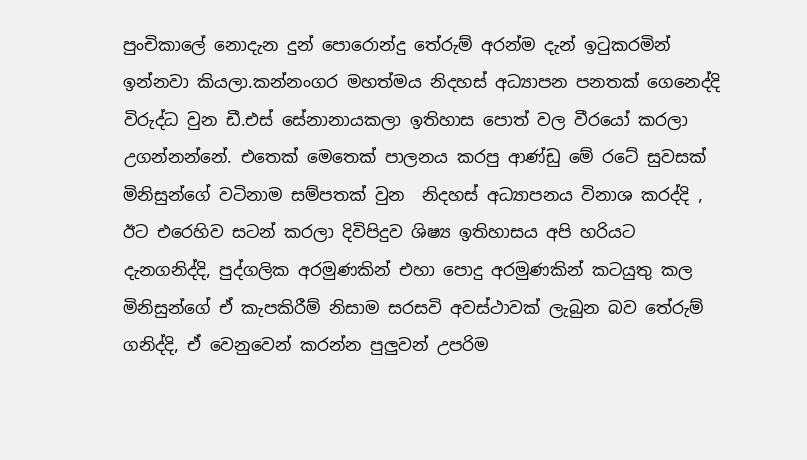පුංචිකාලේ නොදැන දුන් පොරොන්දු තේරුම් අරන්ම දැන් ඉටුකරමින් ඉන්නවා කියලා.කන්නංගර මහත්මය නිදහස් අධ්‍යාපන පනතක් ගෙනෙද්දි විරුද්ධ වුන ඩී.එස් සේනානායකලා ඉතිහාස පොත් වල වීරයෝ කරලා උගන්නන්නේ. එතෙක් මෙතෙක් පාලනය කරපු ආණ්ඩු මේ රටේ සුවසක් මිනිසුන්ගේ වටිනාම සම්පතක් වුන  නිදහස් අධ්‍යාපනය විනාශ කරද්දි , ඊට එරෙහිව සටන් කරලා දිවිපිදුව ශිෂ්‍ය ඉතිහාසය අපි හරියට දැනගනිද්දි, පුද්ගලික අරමුණකින් එහා පොදු අරමුණකින් කටයුතු කල මිනිසුන්ගේ ඒ කැපකිරීම් නිසාම සරසවි අවස්ථාවක් ලැබුන බව තේරුම් ගනිද්දි, ඒ වෙනුවෙන් කරන්න පුලුවන් උපරිම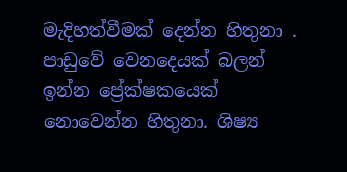මැදිහත්වීමක් දෙන්න හිතුනා . පාඩුවේ වෙනදෙයක් බලන් ඉන්න ප්‍රේක්ෂකයෙක් නොවෙන්න හිතුනා. ශිෂ්‍ය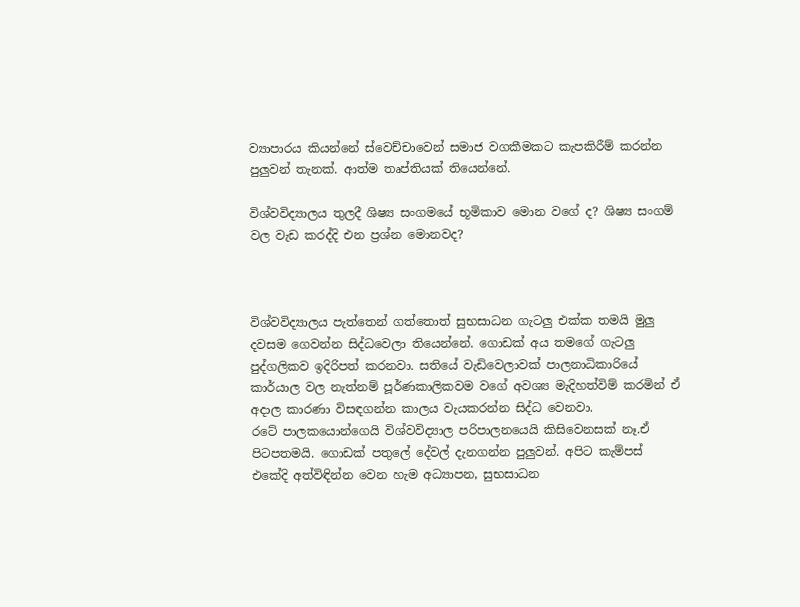ව්‍යාපාරය කියන්නේ ස්වෙච්චාවෙන් සමාජ වගකීමකට කැපකිරීම් කරන්න පුලුවන් තැනක්. ආත්ම තෘප්තියක් තියෙන්නේ.

විශ්වවිද්‍යාලය තුලදී ශිෂ්‍ය සංගමයේ භූමිකාව මොන වගේ ද? ශිෂ්‍ය සංගම් වල වැඩ කරද්දි එන ප්‍රශ්න මොනවද?



විශ්වවිද්‍යාලය පැත්තෙන් ගත්තොත් සුභසාධන ගැටලු එක්ක තමයි මුලු දවසම ගෙවන්න සිද්ධවෙලා තියෙන්නේ. ගොඩක් අය තමගේ ගැටලු පුද්ගලිකව ඉදිරිපත් කරනවා. සතියේ වැඩිවෙලාවක් පාලනාධිකාරියේ කාර්යාල වල නැත්නම් පූර්ණකාලිකවම වගේ අවශ්‍ය මැදිහත්විම් කරමින් ඒ අදාල කාරණා විසඳගන්න කාලය වැයකරන්න සිද්ධ වෙනවා.
රටේ පාලකයොන්ගෙයි විශ්වවිද්‍යාල පරිපාලනයෙයි කිසිවෙනසක් නෑ.ඒ පිටපතමයි. ගොඩක් පතුලේ දේවල් දැනගන්න පුලුවන්. අපිට කැම්පස් එකේදි අත්විඳින්න වෙන හැම අධ්‍යාපන, සුභසාධන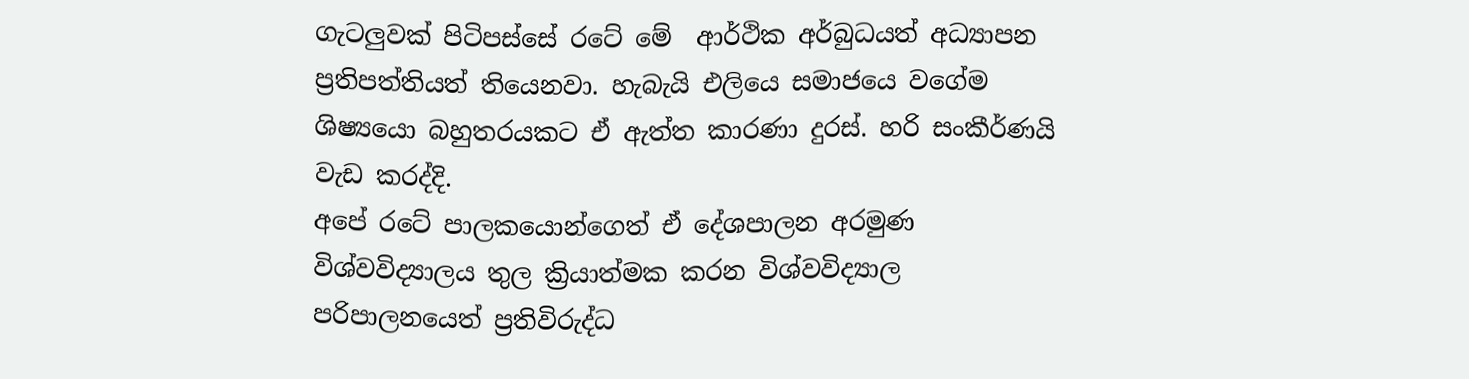ගැටලුවක් පිටිපස්සේ රටේ මේ  ආර්ථික අර්බුධයත් අධ්‍යාපන ප්‍රතිපත්තියත් තියෙනවා. හැබැයි එලියෙ සමාජයෙ වගේම ශිෂ්‍යයො බහුතරයකට ඒ ඇත්ත කාරණා දුරස්. හරි සංකීර්ණයි වැඩ කරද්දි.
අපේ රටේ පාලකයොන්ගෙත් ඒ දේශපාලන අරමුණ විශ්වවිද්‍යාලය තුල ක්‍රියාත්මක කරන විශ්වවිද්‍යාල පරිපාලනයෙත් ප්‍රතිවිරුද්ධ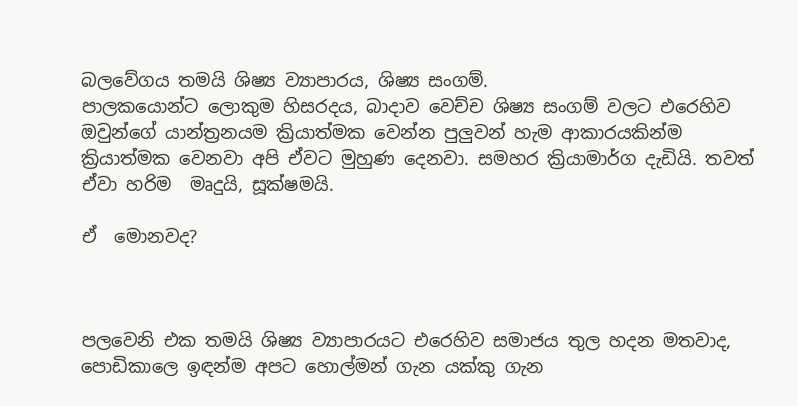බලවේගය තමයි ශිෂ්‍ය ව්‍යාපාරය, ශිෂ්‍ය සංගම්.
පාලකයොන්ට ලොකුම හිසරදය, බාදාව වෙච්ච ශිෂ්‍ය සංගම් වලට එරෙහිව ඔවුන්ගේ යාන්ත්‍රනයම ක්‍රියාත්මක වෙන්න පුලුවන් හැම ආකාරයකින්ම ක්‍රියාත්මක වෙනවා අපි ඒවට මුහුණ දෙනවා. සමහර ක්‍රියාමාර්ග දැඩියි. තවත් ඒවා හරිම  මෘදුයි, සූක්ෂමයි.

ඒ  මොනවද?



පලවෙනි එක තමයි ශිෂ්‍ය ව්‍යාපාරයට එරෙහිව සමාජය තුල හදන මතවාද, පොඩිකාලෙ ඉඳන්ම අපට හොල්මන් ගැන යක්කු ගැන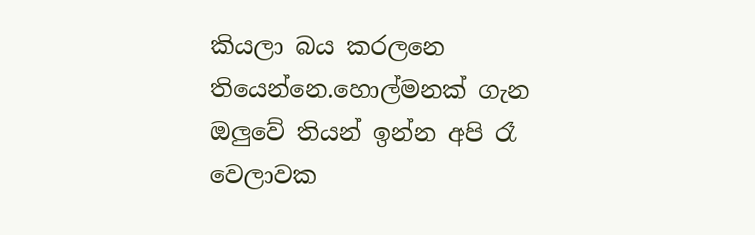කියලා බය කරලනෙ තියෙන්නෙ.හොල්මනක් ගැන ඔලුවේ තියන් ඉන්න අපි රෑ වෙලාවක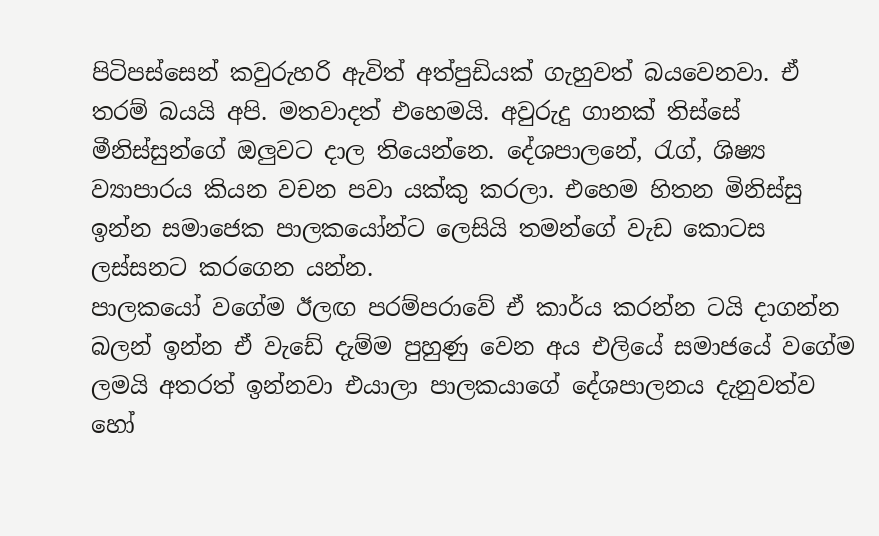පිටිපස්සෙන් කවුරුහරි ඇවිත් අත්පුඩියක් ගැහුවත් බයවෙනවා. ඒ තරම් බයයි අපි. මතවාදත් එහෙමයි. අවුරුදු ගානක් තිස්සේ මීනිස්සුන්ගේ ඔලුවට දාල තියෙන්නෙ. දේශපාලනේ, රැග්, ශිෂ්‍ය ව්‍යාපාරය කියන වචන පවා යක්කු කරලා. එහෙම හිතන මිනිස්සු ඉන්න සමාජෙක පාලකයෝන්ට ලෙසියි තමන්ගේ වැඩ කොටස ලස්සනට කරගෙන යන්න.
පාලකයෝ වගේම ඊලඟ පරම්පරාවේ ඒ කාර්ය කරන්න ටයි දාගන්න බලන් ඉන්න ඒ වැඩේ දැම්ම පුහුණු වෙන අය එලියේ සමාජයේ වගේම ලමයි අතරත් ඉන්නවා එයාලා පාලකයාගේ දේශපාලනය දැනුවත්ව හෝ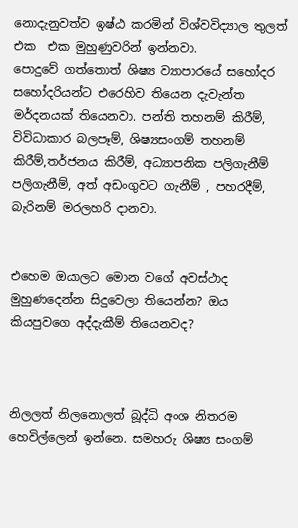නොදැනුවත්ව ඉෂ්ඨ කරමින් විශ්වවිද්‍යාල තුලත් එක  එක මුහුණුවරින් ඉන්නවා.
පොදුවේ ගත්තොත් ශිෂ්‍ය ව්‍යාපාරයේ සහෝදර සහෝදරියන්ට එරෙහිව තියෙන දැවැන්ත මර්දනයක් තියෙනවා. පන්ති තහනම් කිරීම්, විවිධාකාර බලපෑම්, ශිෂ්‍යසංගම් තහනම් කිරීම්,තර්ජනය කිරීම්, අධ්‍යාපනික පලිගැනීම් පලිගැනීම්, අත් අඩංගුවට ගැනීම් , පහරදීම්, බැරිනම් මරලහරි දානවා.


එහෙම ඔයාලට මොන වගේ අවස්ථාද මුහුණදෙන්න සිදුවෙලා තියෙන්න? ඔය කියපුවගෙ අද්දැකීම් තියෙනවද?



නිලලත් නිලනොලත් බූද්ධි අංශ නිතරම හෙවිල්ලෙන් ඉන්නෙ. සමහරු ශිෂ්‍ය සංගම්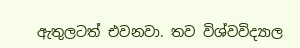ඇතුලටත් එවනවා. තව විශ්වවිද්‍යාල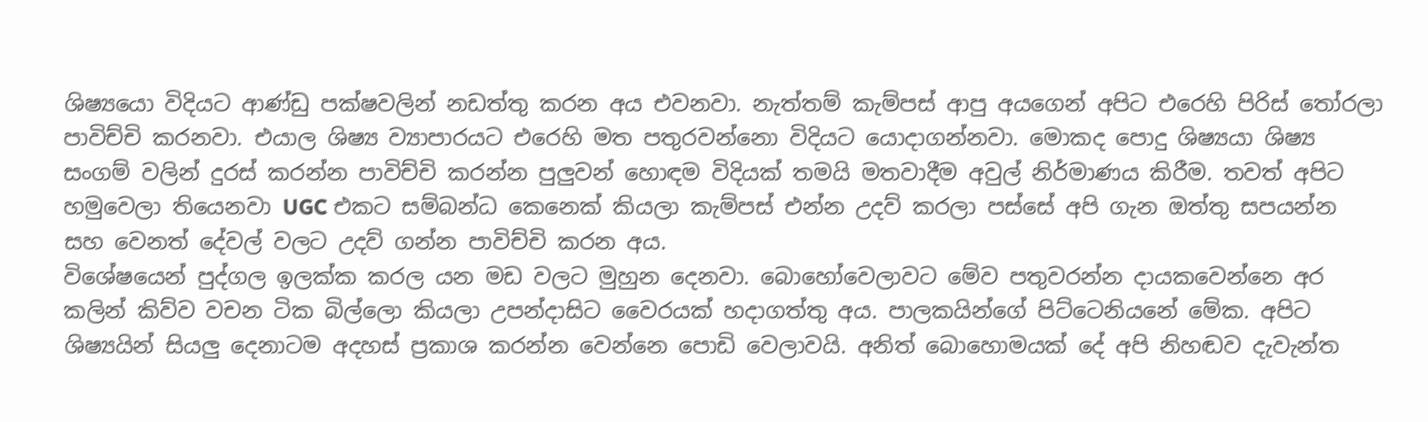ශිෂ්‍යයො විදියට ආණ්ඩු පක්ෂවලින් නඩත්තු කරන අය එවනවා. නැත්තම් කැම්පස් ආපු අයගෙන් අපිට එරෙහි පිරිස් තෝරලා පාවිච්චි කරනවා. එයාල ශිෂ්‍ය ව්‍යාපාරයට එරෙහි මත පතුරවන්නො විදියට යොදාගන්නවා. මොකද පොදු ශිෂ්‍යයා ශිෂ්‍ය සංගම් වලින් දුරස් කරන්න පාවිච්චි කරන්න පුලුවන් හොඳම විදියක් තමයි මතවාදීම අවුල් නිර්මාණය කිරීම. තවත් අපිට හමුවෙලා තියෙනවා UGC එකට සම්බන්ධ කෙනෙක් කියලා කැම්පස් එන්න උදව් කරලා පස්සේ අපි ගැන ඔත්තු සපයන්න සහ වෙනත් දේවල් වලට උදව් ගන්න පාවිච්චි කරන අය.
විශේෂයෙන් පුද්ගල ඉලක්ක කරල යන මඩ වලට මුහුන දෙනවා. බොහෝවෙලාවට මේව පතුවරන්න දායකවෙන්නෙ අර කලින් කිව්ව වචන ටික බිල්ලො කියලා උපන්දාසිට වෛරයක් හදාගත්තු අය. පාලකයින්ගේ පිට්ටෙනියනේ මේක. අපිට ශිෂ්‍යයින් සියලු දෙනාටම අදහස් ප්‍රකාශ කරන්න වෙන්නෙ පොඩි වෙලාවයි. අනිත් බොහොමයක් දේ අපි නිහඬව දැවැන්ත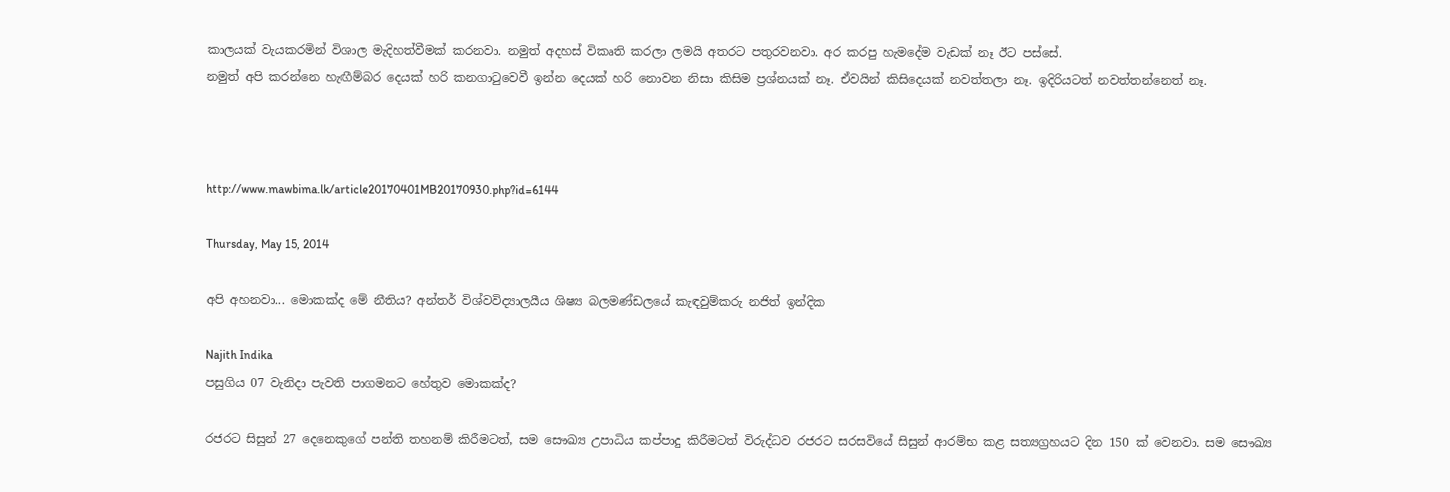කාලයක් වැයකරමින් විශාල මැදිහත්වීමක් කරනවා. නමුත් අදහස් විකෘති කරලා ලමයි අතරට පතුරවනවා. අර කරපු හැමදේම වැඩක් නෑ ඊට පස්සේ.
නමුත් අපි කරන්නෙ හැඟීම්බර දෙයක් හරි කනගාටුවෙවී ඉන්න දෙයක් හරි නොවන නිසා කිසිම ප්‍රශ්නයක් නෑ. ඒවයින් කිසිදෙයක් නවත්තලා නෑ. ඉදිරියටත් නවත්තන්නෙත් නෑ.



http://www.mawbima.lk/article20170401MB20170930.php?id=6144

Thursday, May 15, 2014

අපි අහනවා... මොකක්ද මේ නීතිය? අන්තර් විශ්වවිද්‍යාලයීය ශිෂ්‍ය බලමණ්ඩලයේ කැඳවුම්කරු නජිත් ඉන්දික

Najith Indika
පසුගිය 07 වැනිදා පැවති පාගමනට හේතුව මොකක්ද?

රජරට සිසුන් 27 දෙනෙකුගේ පන්ති තහනම් කිරීමටත්, සම සෞඛ්‍ය උපාධිය කප්පාදු කිරීමටත් විරුද්ධව රජරට සරසවියේ සිසුන් ආරම්භ කළ සත්‍යග්‍රහයට දින 150 ක් වෙනවා. සම සෞඛ්‍ය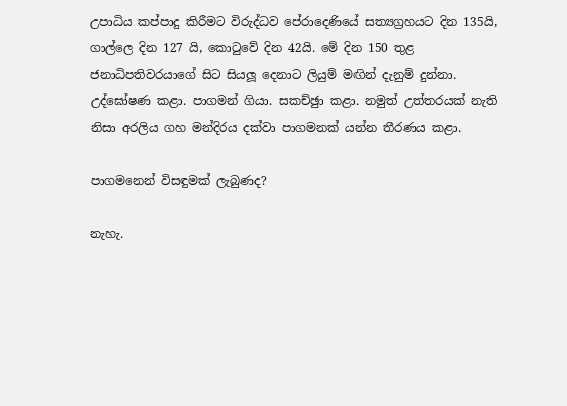උපාධිය කප්පාදු කිරීමට විරුද්ධව පේරාදෙණියේ සත්‍යග්‍රහයට දින 135යි, ගාල්ලෙ දින 127 යි, කොටුවේ දින 42යි. මේ දින 150 තුළ ජනාධිපතිවරයාගේ සිට සියලූ දෙනාට ලියුම් මඟින් දැනුම් දුන්නා. උද්ඝෝෂණ කළා. පාගමන් ගියා. සකච්ඡුා කළා. නමුත් උත්තරයක් නැති නිසා අරලිය ගහ මන්දිරය දක්වා පාගමනක් යන්න තීරණය කළා.

පාගමනෙන් විසඳුමක් ලැබුණද?

නැහැ.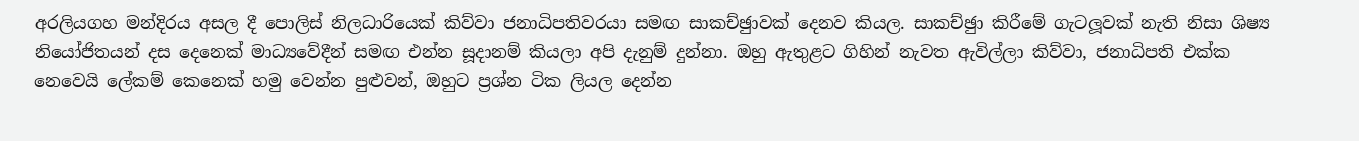අරලියගහ මන්දිරය අසල දී පොලිස් නිලධාරියෙක් කිව්වා ජනාධිපතිවරයා සමඟ සාකච්ඡුාවක් දෙනව කියල. සාකච්ඡුා කිරීමේ ගැටලූවක් නැති නිසා ශිෂ්‍ය නියෝජිතයන් දස දෙනෙක් මාධ්‍යවේදීන් සමඟ එන්න සූදානම් කියලා අපි දැනුම් දුන්නා. ඔහු ඇතුළට ගිහින් නැවත ඇවිල්ලා කිව්වා, ජනාධිපති එක්ක නෙවෙයි ලේකම් කෙනෙක් හමු වෙන්න පුළුවන්, ඔහුට ප්‍රශ්න ටික ලියල දෙන්න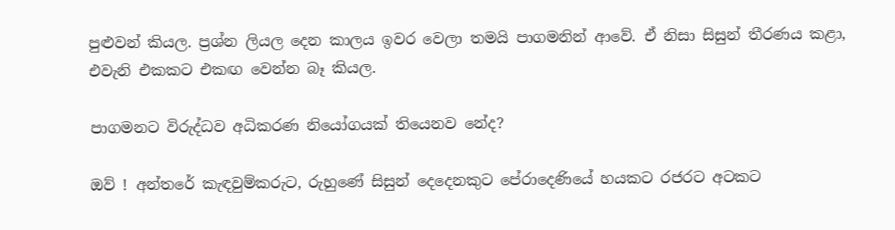පුළුවන් කියල. ප්‍රශ්න ලියල දෙන කාලය ඉවර වෙලා තමයි පාගමනින් ආවේ. ඒ නිසා සිසුන් තීරණය කළා, එවැනි එකකට එකඟ වෙන්න බෑ කියල.

පාගමනට විරුද්ධව අධිකරණ නියෝගයක් තියෙනව නේද?

ඔව් ! අන්තරේ කැඳවුම්කරුට, රුහුණේ සිසුන් දෙදෙනකුට පේරාදෙණියේ හයකට රජරට අටකට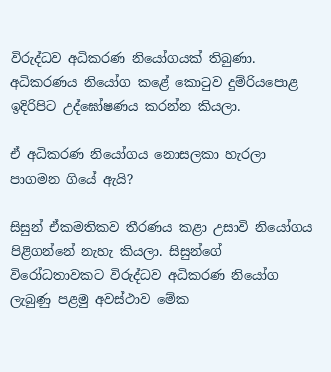විරුද්ධව අධිකරණ නියෝගයක් තිබුණා. අධිකරණය නියෝග කළේ කොටුව දුම්රියපොළ ඉදිරිපිට උද්ඝෝෂණය කරන්න කියලා.

ඒ අධිකරණ නියෝගය නොසලකා හැරලා පාගමන ගියේ ඇයි?

සිසුන් ඒකමතිකව තීරණය කළා උසාවි නියෝගය පිළිගන්නේ නැහැ කියලා. සිසුන්ගේ විරෝධතාවකට විරුද්ධව අධිකරණ නියෝග ලැබුණු පළමු අවස්ථාව මේක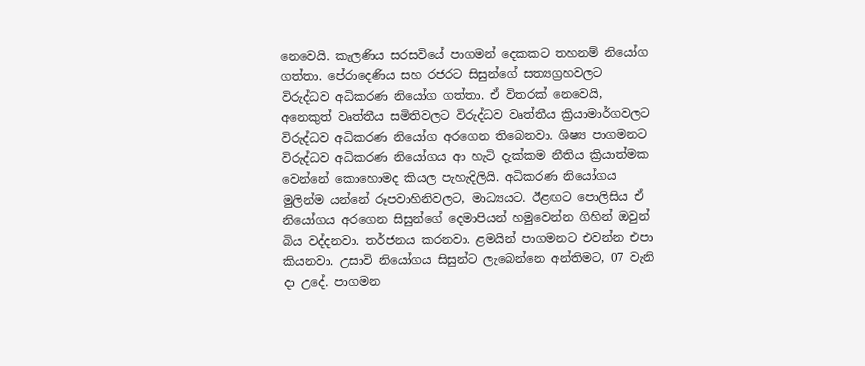නෙවෙයි. කැලණිය සරසවියේ පාගමන් දෙකකට තහනම් නියෝග ගත්තා. පේරාදෙණිය සහ රජරට සිසුන්ගේ සත්‍යග්‍රහවලට විරුද්ධව අධිකරණ නියෝග ගත්තා. ඒ විතරක් නෙවෙයි, අනෙකුත් වෘත්තීය සමිතිවලට විරුද්ධව වෘත්තීය ක්‍රියාමාර්ගවලට විරුද්ධව අධිකරණ නියෝග අරගෙන තිබෙනවා. ශිෂ්‍ය පාගමනට විරුද්ධව අධිකරණ නියෝගය ආ හැටි දැක්කම නීතිය ක්‍රියාත්මක වෙන්නේ කොහොමද කියල පැහැදිලියි. අධිකරණ නියෝගය මුලින්ම යන්නේ රූපවාහිනිවලට, මාධ්‍යයට. ඊළඟට පොලිසිය ඒ නියෝගය අරගෙන සිසුන්ගේ දෙමාපියන් හමුවෙන්න ගිහින් ඔවුන් බිය වද්දනවා. තර්ජනය කරනවා. ළමයින් පාගමනට එවන්න එපා කියනවා. උසාවි නියෝගය සිසුන්ට ලැබෙන්නෙ අන්තිමට, 07 වැනි දා උදේ. පාගමන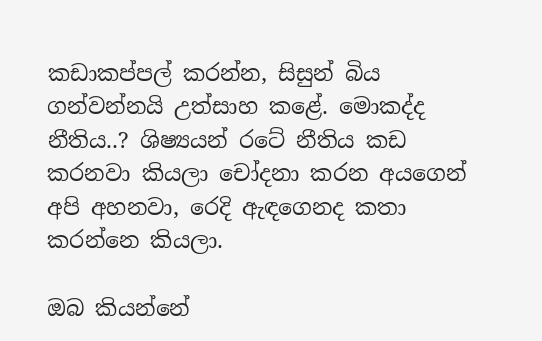කඩාකප්පල් කරන්න, සිසුන් බිය ගන්වන්නයි උත්සාහ කළේ. මොකද්ද නීතිය..? ශිෂ්‍යයන් රටේ නීතිය කඩ කරනවා කියලා චෝදනා කරන අයගෙන් අපි අහනවා, රෙදි ඇඳගෙනද කතා කරන්නෙ කියලා.

ඔබ කියන්නේ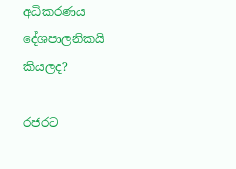අධිකරණය දේශපාලනිකයි කියලද?

රජරට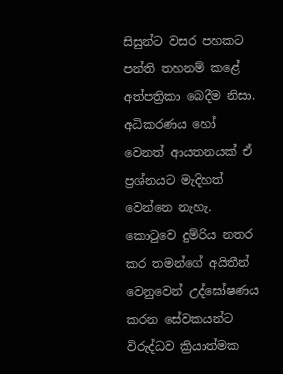සිසුන්ට වසර පහකට පන්ති තහනම් කළේ අත්පත්‍රිකා බෙදීම නිසා. අධිකරණය හෝ වෙනත් ආයතනයක් ඒ ප්‍රශ්නයට මැදිහත් වෙන්නෙ නැහැ. කොටුවෙ දුම්රිය නතර කර තමන්ගේ අයිතීන් වෙනුවෙන් උද්ඝෝෂණය කරන සේවකයන්ට විරුද්ධව ක්‍රියාත්මක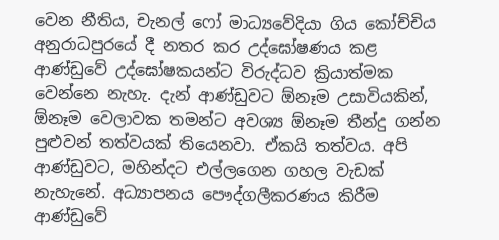වෙන නීතිය, චැනල් ෆෝ මාධ්‍යවේදියා ගිය කෝච්චිය අනුරාධපුරයේ දී නතර කර උද්ඝෝෂණය කළ ආණ්ඩුවේ උද්ඝෝෂකයන්ට විරුද්ධව ක්‍රියාත්මක වෙන්නෙ නැහැ. දැන් ආණ්ඩුවට ඕනෑම උසාවියකින්, ඕනෑම වෙලාවක තමන්ට අවශ්‍ය ඕනෑම තීන්දු ගන්න පුළුවන් තත්වයක් තියෙනවා. ඒකයි තත්වය. අපි ආණ්ඩුවට, මහින්දට එල්ලගෙන ගහල වැඩක් නැහැනේ. අධ්‍යාපනය පෞද්ගලීකරණය කිරීම ආණ්ඩුවේ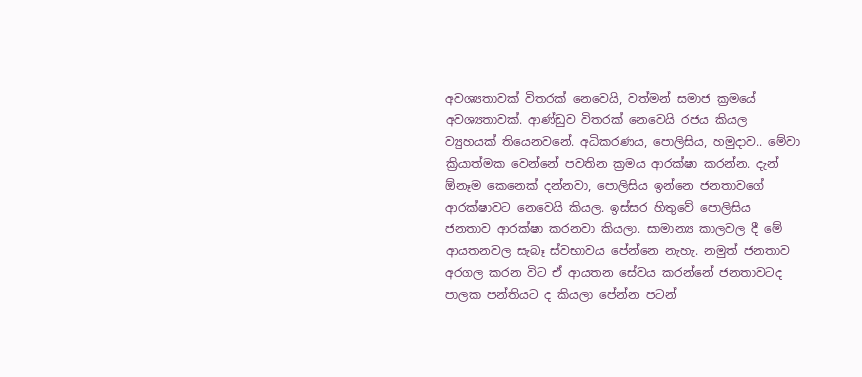අවශ්‍යතාවක් විතරක් නෙවෙයි, වත්මන් සමාජ ක්‍රමයේ අවශ්‍යතාවක්. ආණ්ඩුව විතරක් නෙවෙයි රජය කියල ව්‍යුහයක් තියෙනවනේ. අධිකරණය, පොලිසිය, හමුදාව.. මේවා ක්‍රියාත්මක වෙන්නේ පවතින ක්‍රමය ආරක්ෂා කරන්න. දැන් ඕනෑම කෙනෙක් දන්නවා, පොලිසිය ඉන්නෙ ජනතාවගේ ආරක්ෂාවට නෙවෙයි කියල. ඉස්සර හිතුවේ පොලිසිය ජනතාව ආරක්ෂා කරනවා කියලා. සාමාන්‍ය කාලවල දී මේ ආයතනවල සැබෑ ස්වභාවය පේන්නෙ නැහැ. නමුත් ජනතාව අරගල කරන විට ඒ ආයතන සේවය කරන්නේ ජනතාවටද පාලක පන්තියට ද කියලා පේන්න පටන්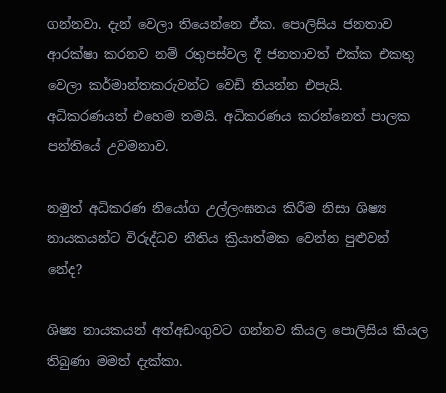ගන්නවා. දැන් වෙලා තියෙන්නෙ ඒක. පොලිසිය ජනතාව ආරක්ෂා කරනව නම් රතුපස්වල දී ජනතාවත් එක්ක එකතු වෙලා කර්මාන්තකරුවන්ට වෙඩි තියන්න එපැයි. අධිකරණයත් එහෙම තමයි. අධිකරණය කරන්නෙත් පාලක පන්තියේ උවමනාව.

නමුත් අධිකරණ නියෝග උල්ලංඝනය කිරීම නිසා ශිෂ්‍ය නායකයන්ට විරුද්ධව නීතිය ක්‍රියාත්මක වෙන්න පුළුවන් නේද?

ශිෂ්‍ය නායකයන් අත්අඩංගුවට ගන්නව කියල පොලිසිය කියල තිබුණා මමත් දැක්කා.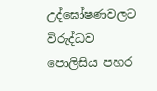උද්ඝෝෂණවලට විරුද්ධව පොලිසිය පහර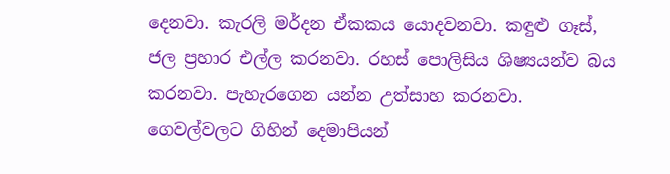දෙනවා. කැරලි මර්දන ඒකකය යොදවනවා. කඳුළු ගෑස්, ජල ප්‍රහාර එල්ල කරනවා. රහස් පොලිසිය ශිෂ්‍යයන්ව බය කරනවා. පැහැරගෙන යන්න උත්සාහ කරනවා. ගෙවල්වලට ගිහින් දෙමාපියන්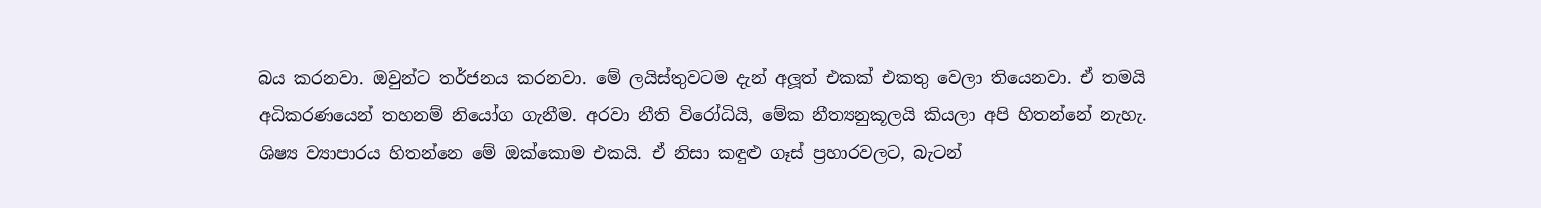බය කරනවා. ඔවුන්ට තර්ජනය කරනවා. මේ ලයිස්තුවටම දැන් අලූත් එකක් එකතු වෙලා තියෙනවා. ඒ තමයි අධිකරණයෙන් තහනම් නියෝග ගැනීම. අරවා නීති විරෝධියි, මේක නීත්‍යනුකූලයි කියලා අපි හිතන්නේ නැහැ. ශිෂ්‍ය ව්‍යාපාරය හිතන්නෙ මේ ඔක්කොම එකයි. ඒ නිසා කඳුළු ගෑස් ප්‍රහාරවලට, බැටන්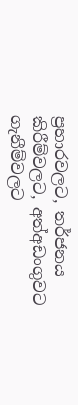ප්‍රහාරවලට, තර්ජනය කිරීම්වලට, අත්අඩංගුවට ගැනීම්වලට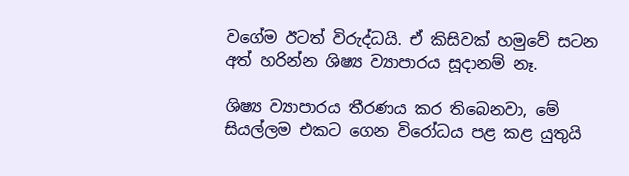වගේම ඊටත් විරුද්ධයි. ඒ කිසිවක් හමුවේ සටන අත් හරින්න ශිෂ්‍ය ව්‍යාපාරය සූදානම් නෑ.

ශිෂ්‍ය ව්‍යාපාරය තීරණය කර තිබෙනවා, මේ සියල්ලම එකට ගෙන විරෝධය පළ කළ යුතුයි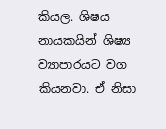කියල. ශිෂය නායකයින් ශිෂ්‍ය ව්‍යාපාරයට වග කියනවා. ඒ නිසා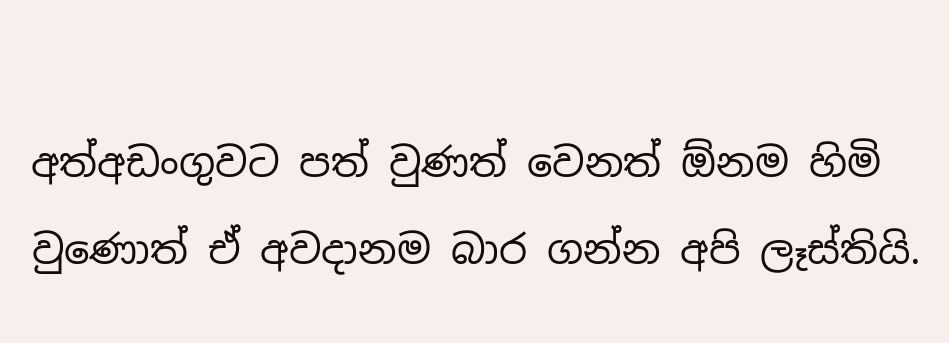අත්අඩංගුවට පත් වුණත් වෙනත් ඕනම හිමි වුණොත් ඒ අවදානම බාර ගන්න අපි ලෑස්තියි.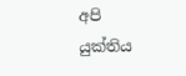අපි යුක්තිය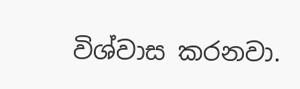විශ්වාස කරනවා.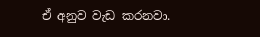ඒ අනුව වැඩ කරනවා.